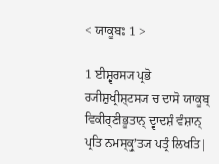< ਯਾਕੂਬਃ 1 >

1 ਈਸ਼੍ਵਰਸ੍ਯ ਪ੍ਰਭੋ ਰ੍ਯੀਸ਼ੁਖ੍ਰੀਸ਼੍ਟਸ੍ਯ ਚ ਦਾਸੋ ਯਾਕੂਬ੍ ਵਿਕੀਰ੍ਣੀਭੂਤਾਨ੍ ਦ੍ਵਾਦਸ਼ੰ ਵੰਸ਼ਾਨ੍ ਪ੍ਰਤਿ ਨਮਸ੍ਕ੍ਰੁʼਤ੍ਯ ਪਤ੍ਰੰ ਲਿਖਤਿ|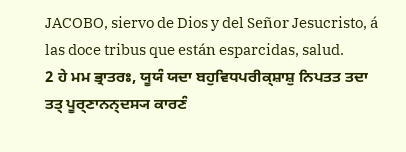JACOBO, siervo de Dios y del Señor Jesucristo, á las doce tribus que están esparcidas, salud.
2 ਹੇ ਮਮ ਭ੍ਰਾਤਰਃ, ਯੂਯੰ ਯਦਾ ਬਹੁਵਿਧਪਰੀਕ੍ਸ਼ਾਸ਼ੁ ਨਿਪਤਤ ਤਦਾ ਤਤ੍ ਪੂਰ੍ਣਾਨਨ੍ਦਸ੍ਯ ਕਾਰਣੰ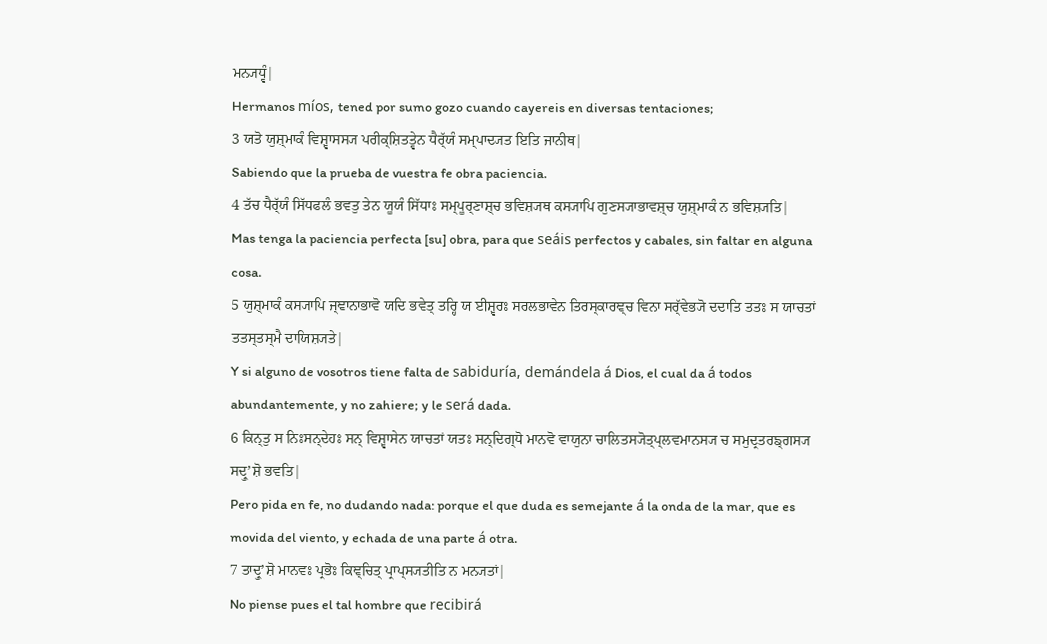ਮਨ੍ਯਧ੍ਵੰ|
Hermanos míos, tened por sumo gozo cuando cayereis en diversas tentaciones;
3 ਯਤੋ ਯੁਸ਼੍ਮਾਕੰ ਵਿਸ਼੍ਵਾਸਸ੍ਯ ਪਰੀਕ੍ਸ਼ਿਤਤ੍ਵੇਨ ਧੈਰ੍ੱਯੰ ਸਮ੍ਪਾਦ੍ਯਤ ਇਤਿ ਜਾਨੀਥ|
Sabiendo que la prueba de vuestra fe obra paciencia.
4 ਤੱਚ ਧੈਰ੍ੱਯੰ ਸਿੱਧਫਲੰ ਭਵਤੁ ਤੇਨ ਯੂਯੰ ਸਿੱਧਾਃ ਸਮ੍ਪੂਰ੍ਣਾਸ਼੍ਚ ਭਵਿਸ਼੍ਯਥ ਕਸ੍ਯਾਪਿ ਗੁਣਸ੍ਯਾਭਾਵਸ਼੍ਚ ਯੁਸ਼੍ਮਾਕੰ ਨ ਭਵਿਸ਼੍ਯਤਿ|
Mas tenga la paciencia perfecta [su] obra, para que seáis perfectos y cabales, sin faltar en alguna cosa.
5 ਯੁਸ਼੍ਮਾਕੰ ਕਸ੍ਯਾਪਿ ਜ੍ਞਾਨਾਭਾਵੋ ਯਦਿ ਭਵੇਤ੍ ਤਰ੍ਹਿ ਯ ਈਸ਼੍ਵਰਃ ਸਰਲਭਾਵੇਨ ਤਿਰਸ੍ਕਾਰਞ੍ਚ ਵਿਨਾ ਸਰ੍ੱਵੇਭ੍ਯੋ ਦਦਾਤਿ ਤਤਃ ਸ ਯਾਚਤਾਂ ਤਤਸ੍ਤਸ੍ਮੈ ਦਾਯਿਸ਼੍ਯਤੇ|
Y si alguno de vosotros tiene falta de sabiduría, demándela á Dios, el cual da á todos abundantemente, y no zahiere; y le será dada.
6 ਕਿਨ੍ਤੁ ਸ ਨਿਃਸਨ੍ਦੇਹਃ ਸਨ੍ ਵਿਸ਼੍ਵਾਸੇਨ ਯਾਚਤਾਂ ਯਤਃ ਸਨ੍ਦਿਗ੍ਧੋ ਮਾਨਵੋ ਵਾਯੁਨਾ ਚਾਲਿਤਸ੍ਯੋਤ੍ਪ੍ਲਵਮਾਨਸ੍ਯ ਚ ਸਮੁਦ੍ਰਤਰਙ੍ਗਸ੍ਯ ਸਦ੍ਰੁʼਸ਼ੋ ਭਵਤਿ|
Pero pida en fe, no dudando nada: porque el que duda es semejante á la onda de la mar, que es movida del viento, y echada de una parte á otra.
7 ਤਾਦ੍ਰੁʼਸ਼ੋ ਮਾਨਵਃ ਪ੍ਰਭੋਃ ਕਿਞ੍ਚਿਤ੍ ਪ੍ਰਾਪ੍ਸ੍ਯਤੀਤਿ ਨ ਮਨ੍ਯਤਾਂ|
No piense pues el tal hombre que recibirá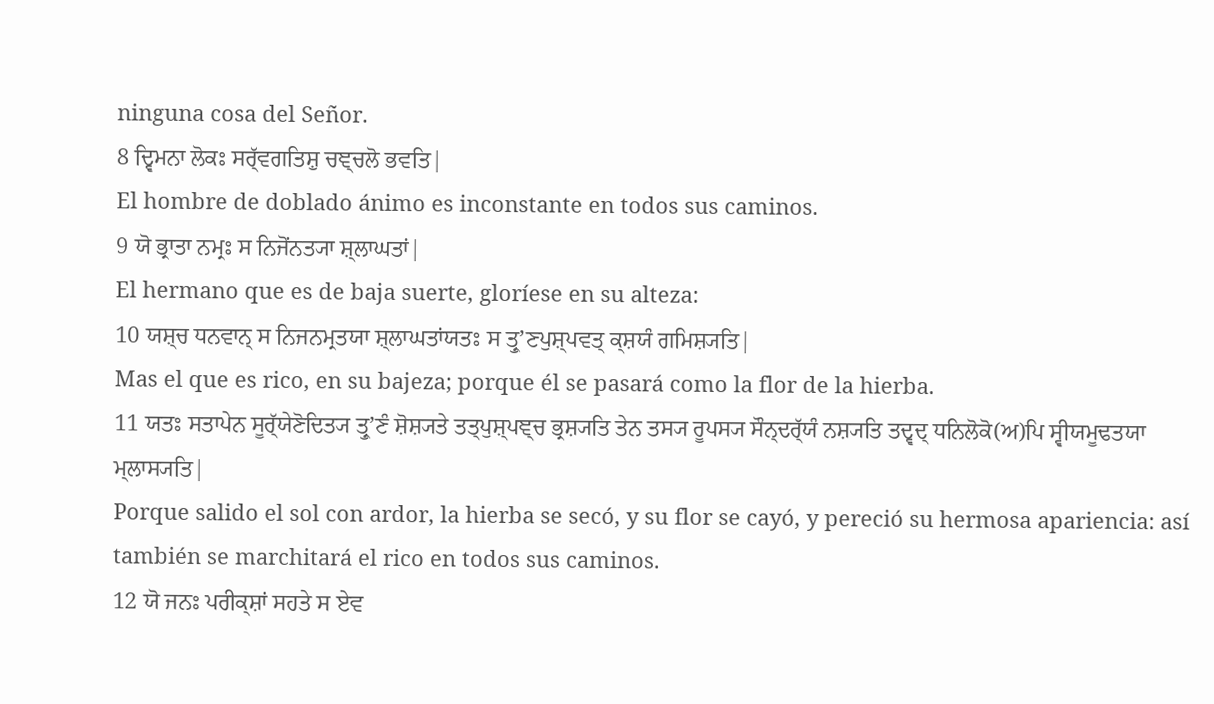ninguna cosa del Señor.
8 ਦ੍ਵਿਮਨਾ ਲੋਕਃ ਸਰ੍ੱਵਗਤਿਸ਼ੁ ਚਞ੍ਚਲੋ ਭਵਤਿ|
El hombre de doblado ánimo es inconstante en todos sus caminos.
9 ਯੋ ਭ੍ਰਾਤਾ ਨਮ੍ਰਃ ਸ ਨਿਜੋਂਨਤ੍ਯਾ ਸ਼੍ਲਾਘਤਾਂ|
El hermano que es de baja suerte, gloríese en su alteza:
10 ਯਸ਼੍ਚ ਧਨਵਾਨ੍ ਸ ਨਿਜਨਮ੍ਰਤਯਾ ਸ਼੍ਲਾਘਤਾਂਯਤਃ ਸ ਤ੍ਰੁʼਣਪੁਸ਼੍ਪਵਤ੍ ਕ੍ਸ਼ਯੰ ਗਮਿਸ਼੍ਯਤਿ|
Mas el que es rico, en su bajeza; porque él se pasará como la flor de la hierba.
11 ਯਤਃ ਸਤਾਪੇਨ ਸੂਰ੍ੱਯੇਣੋਦਿਤ੍ਯ ਤ੍ਰੁʼਣੰ ਸ਼ੋਸ਼੍ਯਤੇ ਤਤ੍ਪੁਸ਼੍ਪਞ੍ਚ ਭ੍ਰਸ਼੍ਯਤਿ ਤੇਨ ਤਸ੍ਯ ਰੂਪਸ੍ਯ ਸੌਨ੍ਦਰ੍ੱਯੰ ਨਸ਼੍ਯਤਿ ਤਦ੍ਵਦ੍ ਧਨਿਲੋਕੋ(ਅ)ਪਿ ਸ੍ਵੀਯਮੂਢਤਯਾ ਮ੍ਲਾਸ੍ਯਤਿ|
Porque salido el sol con ardor, la hierba se secó, y su flor se cayó, y pereció su hermosa apariencia: así también se marchitará el rico en todos sus caminos.
12 ਯੋ ਜਨਃ ਪਰੀਕ੍ਸ਼ਾਂ ਸਹਤੇ ਸ ਏਵ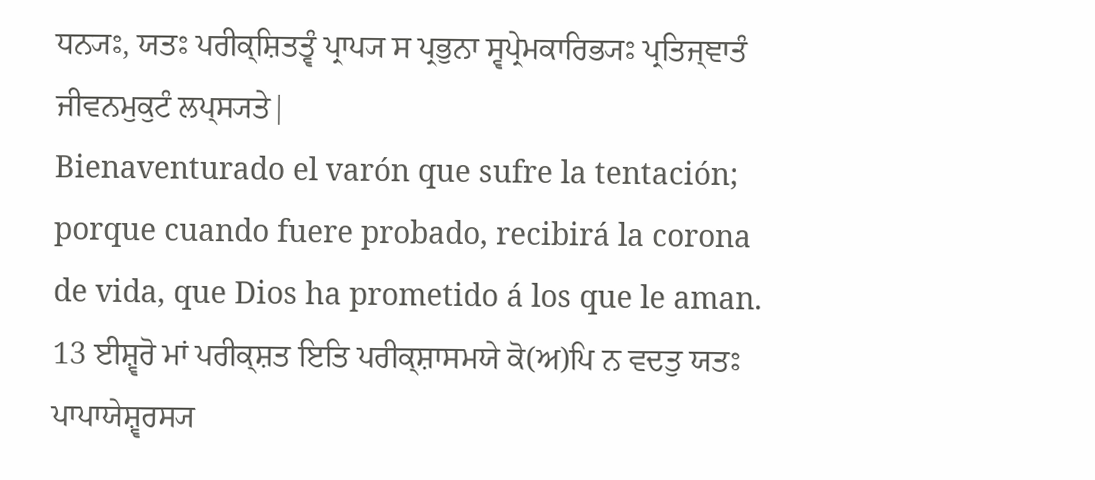ਧਨ੍ਯਃ, ਯਤਃ ਪਰੀਕ੍ਸ਼ਿਤਤ੍ਵੰ ਪ੍ਰਾਪ੍ਯ ਸ ਪ੍ਰਭੁਨਾ ਸ੍ਵਪ੍ਰੇਮਕਾਰਿਭ੍ਯਃ ਪ੍ਰਤਿਜ੍ਞਾਤੰ ਜੀਵਨਮੁਕੁਟੰ ਲਪ੍ਸ੍ਯਤੇ|
Bienaventurado el varón que sufre la tentación; porque cuando fuere probado, recibirá la corona de vida, que Dios ha prometido á los que le aman.
13 ਈਸ਼੍ਵਰੋ ਮਾਂ ਪਰੀਕ੍ਸ਼ਤ ਇਤਿ ਪਰੀਕ੍ਸ਼ਾਸਮਯੇ ਕੋ(ਅ)ਪਿ ਨ ਵਦਤੁ ਯਤਃ ਪਾਪਾਯੇਸ਼੍ਵਰਸ੍ਯ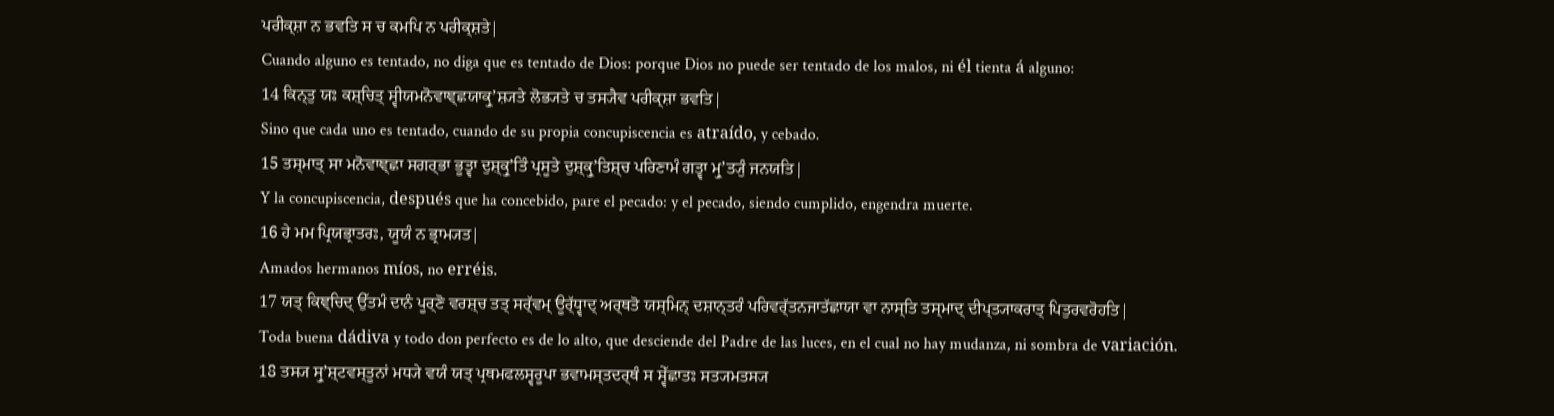ਪਰੀਕ੍ਸ਼ਾ ਨ ਭਵਤਿ ਸ ਚ ਕਮਪਿ ਨ ਪਰੀਕ੍ਸ਼ਤੇ|
Cuando alguno es tentado, no diga que es tentado de Dios: porque Dios no puede ser tentado de los malos, ni él tienta á alguno:
14 ਕਿਨ੍ਤੁ ਯਃ ਕਸ਼੍ਚਿਤ੍ ਸ੍ਵੀਯਮਨੋਵਾਞ੍ਛਯਾਕ੍ਰੁʼਸ਼੍ਯਤੇ ਲੋਭ੍ਯਤੇ ਚ ਤਸ੍ਯੈਵ ਪਰੀਕ੍ਸ਼ਾ ਭਵਤਿ|
Sino que cada uno es tentado, cuando de su propia concupiscencia es atraído, y cebado.
15 ਤਸ੍ਮਾਤ੍ ਸਾ ਮਨੋਵਾਞ੍ਛਾ ਸਗਰ੍ਭਾ ਭੂਤ੍ਵਾ ਦੁਸ਼੍ਕ੍ਰੁʼਤਿੰ ਪ੍ਰਸੂਤੇ ਦੁਸ਼੍ਕ੍ਰੁʼਤਿਸ਼੍ਚ ਪਰਿਣਾਮੰ ਗਤ੍ਵਾ ਮ੍ਰੁʼਤ੍ਯੁੰ ਜਨਯਤਿ|
Y la concupiscencia, después que ha concebido, pare el pecado: y el pecado, siendo cumplido, engendra muerte.
16 ਹੇ ਮਮ ਪ੍ਰਿਯਭ੍ਰਾਤਰਃ, ਯੂਯੰ ਨ ਭ੍ਰਾਮ੍ਯਤ|
Amados hermanos míos, no erréis.
17 ਯਤ੍ ਕਿਞ੍ਚਿਦ੍ ਉੱਤਮੰ ਦਾਨੰ ਪੂਰ੍ਣੋ ਵਰਸ਼੍ਚ ਤਤ੍ ਸਰ੍ੱਵਮ੍ ਊਰ੍ੱਧ੍ਵਾਦ੍ ਅਰ੍ਥਤੋ ਯਸ੍ਮਿਨ੍ ਦਸ਼ਾਨ੍ਤਰੰ ਪਰਿਵਰ੍ੱਤਨਜਾਤੱਛਾਯਾ ਵਾ ਨਾਸ੍ਤਿ ਤਸ੍ਮਾਦ੍ ਦੀਪ੍ਤ੍ਯਾਕਰਾਤ੍ ਪਿਤੁਰਵਰੋਹਤਿ|
Toda buena dádiva y todo don perfecto es de lo alto, que desciende del Padre de las luces, en el cual no hay mudanza, ni sombra de variación.
18 ਤਸ੍ਯ ਸ੍ਰੁʼਸ਼੍ਟਵਸ੍ਤੂਨਾਂ ਮਧ੍ਯੇ ਵਯੰ ਯਤ੍ ਪ੍ਰਥਮਫਲਸ੍ਵਰੂਪਾ ਭਵਾਮਸ੍ਤਦਰ੍ਥੰ ਸ ਸ੍ਵੇੱਛਾਤਃ ਸਤ੍ਯਮਤਸ੍ਯ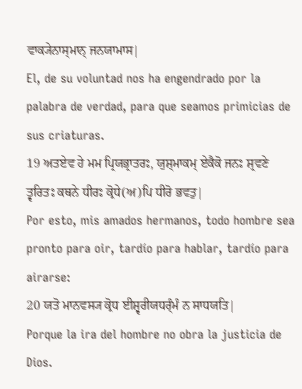ਵਾਕ੍ਯੇਨਾਸ੍ਮਾਨ੍ ਜਨਯਾਮਾਸ|
El, de su voluntad nos ha engendrado por la palabra de verdad, para que seamos primicias de sus criaturas.
19 ਅਤਏਵ ਹੇ ਮਮ ਪ੍ਰਿਯਭ੍ਰਾਤਰਃ, ਯੁਸ਼੍ਮਾਕਮ੍ ਏਕੈਕੋ ਜਨਃ ਸ਼੍ਰਵਣੇ ਤ੍ਵਰਿਤਃ ਕਥਨੇ ਧੀਰਃ ਕ੍ਰੋਧੇ(ਅ)ਪਿ ਧੀਰੋ ਭਵਤੁ|
Por esto, mis amados hermanos, todo hombre sea pronto para oir, tardío para hablar, tardío para airarse:
20 ਯਤੋ ਮਾਨਵਸ੍ਯ ਕ੍ਰੋਧ ਈਸ਼੍ਵਰੀਯਧਰ੍ੰਮੰ ਨ ਸਾਧਯਤਿ|
Porque la ira del hombre no obra la justicia de Dios.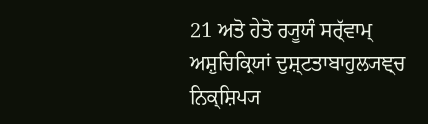21 ਅਤੋ ਹੇਤੋ ਰ੍ਯੂਯੰ ਸਰ੍ੱਵਾਮ੍ ਅਸ਼ੁਚਿਕ੍ਰਿਯਾਂ ਦੁਸ਼੍ਟਤਾਬਾਹੁਲ੍ਯਞ੍ਚ ਨਿਕ੍ਸ਼ਿਪ੍ਯ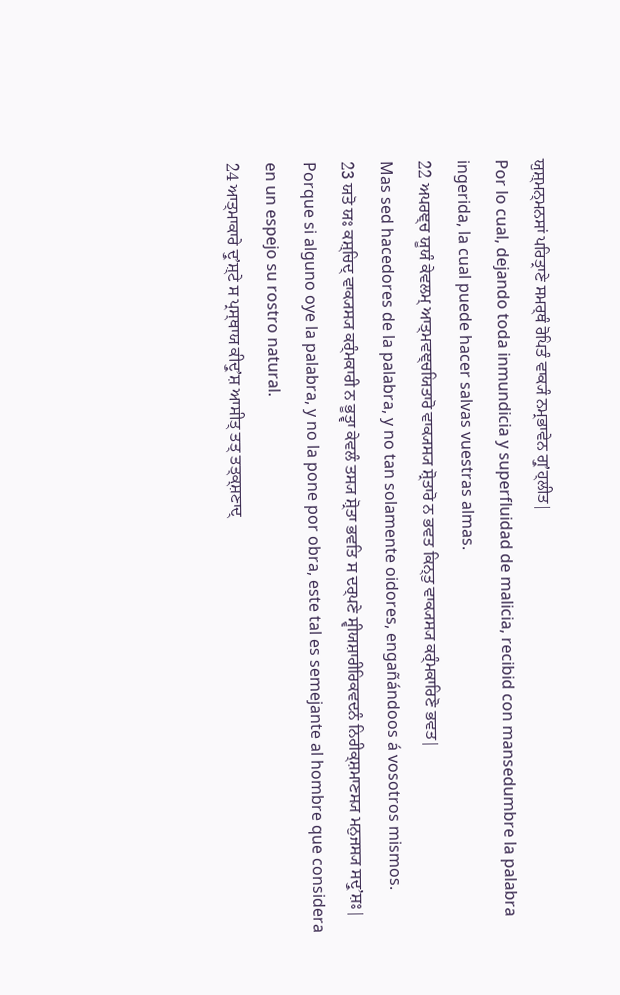ਯੁਸ਼੍ਮਨ੍ਮਨਸਾਂ ਪਰਿਤ੍ਰਾਣੇ ਸਮਰ੍ਥੰ ਰੋਪਿਤੰ ਵਾਕ੍ਯੰ ਨਮ੍ਰਭਾਵੇਨ ਗ੍ਰੁʼਹ੍ਲੀਤ|
Por lo cual, dejando toda inmundicia y superfluidad de malicia, recibid con mansedumbre la palabra ingerida, la cual puede hacer salvas vuestras almas.
22 ਅਪਰਞ੍ਚ ਯੂਯੰ ਕੇਵਲਮ੍ ਆਤ੍ਮਵਞ੍ਚਯਿਤਾਰੋ ਵਾਕ੍ਯਸ੍ਯ ਸ਼੍ਰੋਤਾਰੋ ਨ ਭਵਤ ਕਿਨ੍ਤੁ ਵਾਕ੍ਯਸ੍ਯ ਕਰ੍ੰਮਕਾਰਿਣੋ ਭਵਤ|
Mas sed hacedores de la palabra, y no tan solamente oidores, engañándoos á vosotros mismos.
23 ਯਤੋ ਯਃ ਕਸ਼੍ਚਿਦ੍ ਵਾਕ੍ਯਸ੍ਯ ਕਰ੍ੰਮਕਾਰੀ ਨ ਭੂਤ੍ਵਾ ਕੇਵਲੰ ਤਸ੍ਯ ਸ਼੍ਰੋਤਾ ਭਵਤਿ ਸ ਦਰ੍ਪਣੇ ਸ੍ਵੀਯਸ਼ਾਰੀਰਿਕਵਦਨੰ ਨਿਰੀਕ੍ਸ਼ਮਾਣਸ੍ਯ ਮਨੁਜਸ੍ਯ ਸਦ੍ਰੁʼਸ਼ਃ|
Porque si alguno oye la palabra, y no la pone por obra, este tal es semejante al hombre que considera en un espejo su rostro natural.
24 ਆਤ੍ਮਾਕਾਰੇ ਦ੍ਰੁʼਸ਼੍ਟੇ ਸ ਪ੍ਰਸ੍ਥਾਯ ਕੀਦ੍ਰੁʼਸ਼ ਆਸੀਤ੍ ਤਤ੍ ਤਤ੍ਕ੍ਸ਼ਣਾਦ੍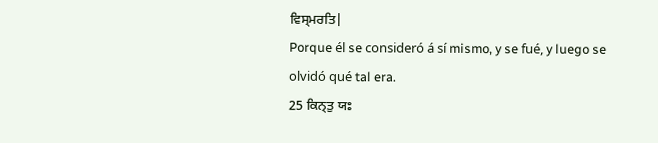ਵਿਸ੍ਮਰਤਿ|
Porque él se consideró á sí mismo, y se fué, y luego se olvidó qué tal era.
25 ਕਿਨ੍ਤੁ ਯਃ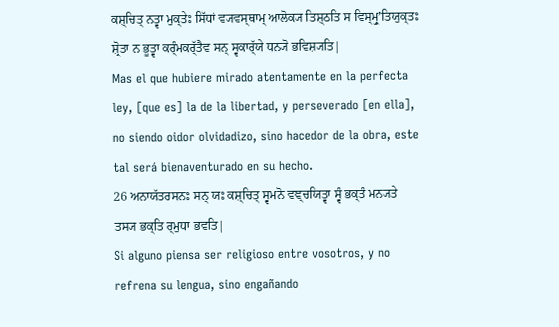ਕਸ਼੍ਚਿਤ੍ ਨਤ੍ਵਾ ਮੁਕ੍ਤੇਃ ਸਿੱਧਾਂ ਵ੍ਯਵਸ੍ਥਾਮ੍ ਆਲੋਕ੍ਯ ਤਿਸ਼੍ਠਤਿ ਸ ਵਿਸ੍ਮ੍ਰੁʼਤਿਯੁਕ੍ਤਃ ਸ਼੍ਰੋਤਾ ਨ ਭੂਤ੍ਵਾ ਕਰ੍ੰਮਕਰ੍ੱਤੈਵ ਸਨ੍ ਸ੍ਵਕਾਰ੍ੱਯੇ ਧਨ੍ਯੋ ਭਵਿਸ਼੍ਯਤਿ|
Mas el que hubiere mirado atentamente en la perfecta ley, [que es] la de la libertad, y perseverado [en ella], no siendo oidor olvidadizo, sino hacedor de la obra, este tal será bienaventurado en su hecho.
26 ਅਨਾਯੱਤਰਸਨਃ ਸਨ੍ ਯਃ ਕਸ਼੍ਚਿਤ੍ ਸ੍ਵਮਨੋ ਵਞ੍ਚਯਿਤ੍ਵਾ ਸ੍ਵੰ ਭਕ੍ਤੰ ਮਨ੍ਯਤੇ ਤਸ੍ਯ ਭਕ੍ਤਿ ਰ੍ਮੁਧਾ ਭਵਤਿ|
Si alguno piensa ser religioso entre vosotros, y no refrena su lengua, sino engañando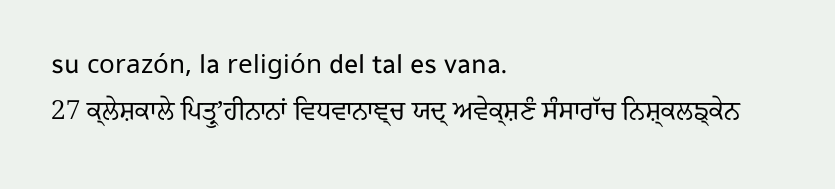su corazón, la religión del tal es vana.
27 ਕ੍ਲੇਸ਼ਕਾਲੇ ਪਿਤ੍ਰੁʼਹੀਨਾਨਾਂ ਵਿਧਵਾਨਾਞ੍ਚ ਯਦ੍ ਅਵੇਕ੍ਸ਼ਣੰ ਸੰਸਾਰਾੱਚ ਨਿਸ਼੍ਕਲਙ੍ਕੇਨ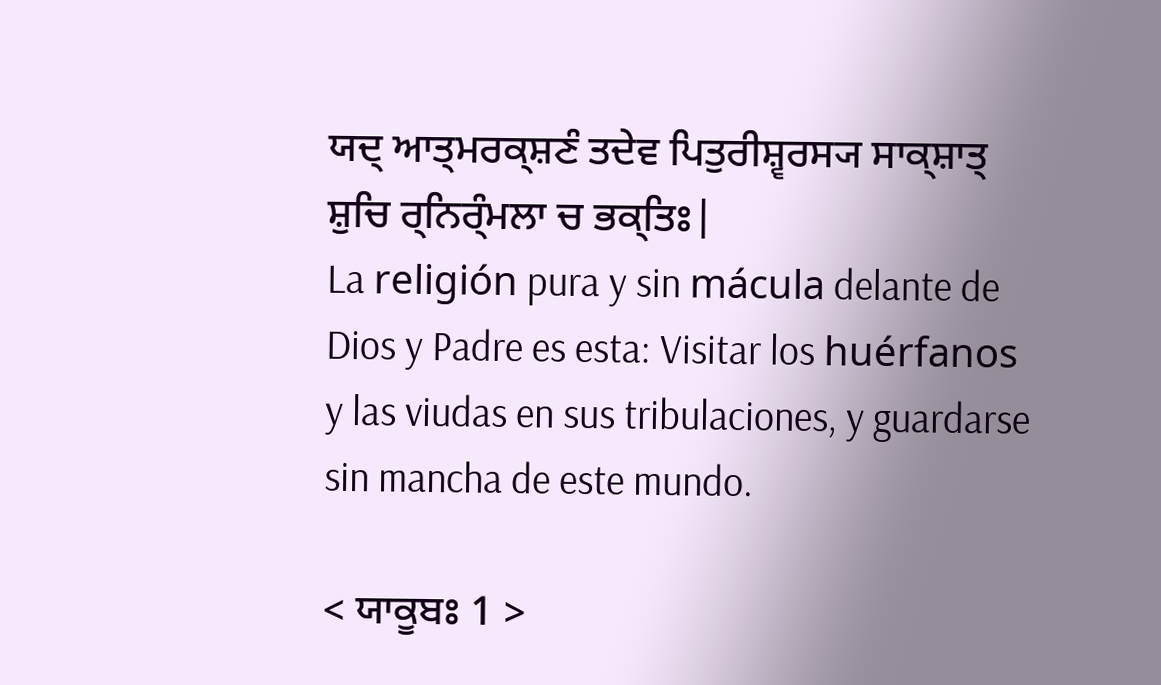ਯਦ੍ ਆਤ੍ਮਰਕ੍ਸ਼ਣੰ ਤਦੇਵ ਪਿਤੁਰੀਸ਼੍ਵਰਸ੍ਯ ਸਾਕ੍ਸ਼ਾਤ੍ ਸ਼ੁਚਿ ਰ੍ਨਿਰ੍ੰਮਲਾ ਚ ਭਕ੍ਤਿਃ|
La religión pura y sin mácula delante de Dios y Padre es esta: Visitar los huérfanos y las viudas en sus tribulaciones, y guardarse sin mancha de este mundo.

< ਯਾਕੂਬਃ 1 >